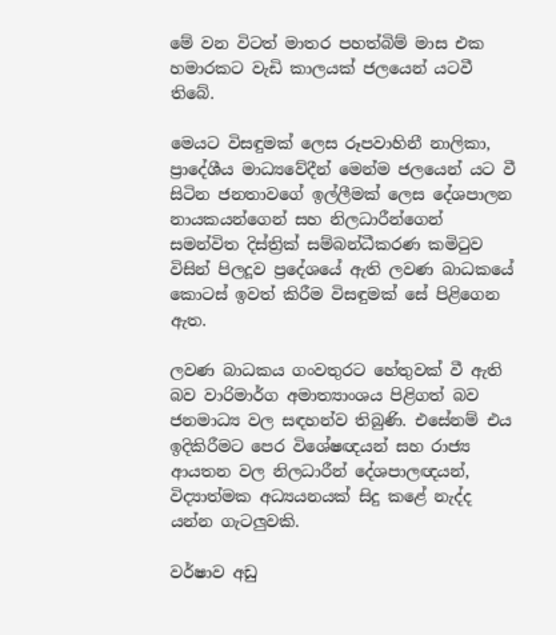මේ වන විටත් මාතර පහත්බිම් මාස එක හමාරකට වැඩි කාලයක් ජලයෙන් යටවී තිබේ.

මෙයට විසඳුමක් ලෙස රූපවාහිනී නාලිකා, ප්‍රාදේශීය මාධ්‍යවේදීන් මෙන්ම ජලයෙන් යට වී සිටින ජනතාවගේ ඉල්ලීමක් ලෙස දේශපාලන නායකයන්ගෙන් සහ නිලධාරීන්ගෙන් සමන්විත දිස්ත්‍රික් සම්බන්ධීකරණ කමිටුව විසින් පිලදූව ප්‍රදේශයේ ඇති ලවණ බාධකයේ කොටස් ඉවත් කිරීම විසඳුමක් සේ පිළිගෙන ඇත.

ලවණ බාධකය ගංවතුරට හේතුවක් වී ඇති බව වාරිමාර්ග අමාත්‍යාංශය පිළිගත් බව ජනමාධ්‍ය වල සඳහන්ව තිබුණි. එසේනම් එය ඉදිකිරීමට පෙර විශේෂඥයන් සහ රාජ්‍ය ආයතන වල නිලධාරීන් දේශපාලඥයන්, විද්‍යාත්මක අධ්‍යයනයක් සිදු කළේ නැද්ද යන්න ගැටලුවකි.

වර්ෂාව අඩු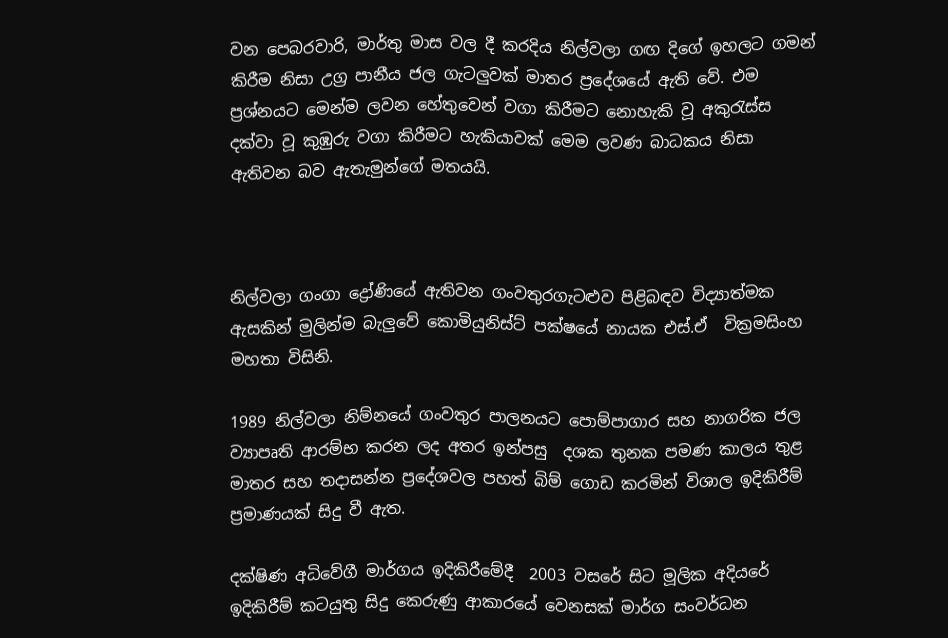වන පෙබරවාරි, මාර්තු මාස වල දී කරදිය නිල්වලා ගඟ දිගේ ඉහලට ගමන් කිරීම නිසා උග්‍ර පානීය ජල ගැටලුවක් මාතර ප්‍රදේශයේ ඇති වේ. එම ප්‍රශ්නයට මෙන්ම ලවන හේතුවෙන් වගා කිරීමට නොහැකි වූ අකුරැස්ස දක්වා වූ කුඹුරු වගා කිරීමට හැකියාවක් මෙම ලවණ බාධකය නිසා ඇතිවන බව ඇතැමුන්ගේ මතයයි.



නිල්වලා ගංගා ද්‍රෝණියේ ඇතිවන ගංවතුරගැටළුව පිළිබඳව විද්‍යාත්මක ඇසකින් මුලින්ම බැලුවේ කොමියුනිස්ට් පක්ෂයේ නායක එස්.ඒ  වික්‍රමසිංහ මහතා විසිනි.

1989 නිල්වලා නිම්නයේ ගංවතුර පාලනයට පොම්පාගාර සහ නාගරික ජල ව්‍යාපෘති ආරම්භ කරන ලද අතර ඉන්පසු  දශක තුනක පමණ කාලය තුළ මාතර සහ තදාසන්න ප්‍රදේශවල පහත් බිම් ගොඩ කරමින් විශාල ඉදිකිරීම් ප්‍රමාණයක් සිදු වී ඇත.

දක්ෂිණ අධිවේගී මාර්ගය ඉදිකිරීමේදී  2003 වසරේ සිට මූලික අදියරේ ඉදිකිරීම් කටයුතු සිදු කෙරුණු ආකාරයේ වෙනසක් මාර්ග සංවර්ධන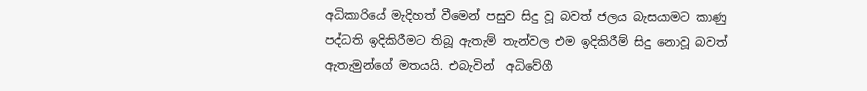අධිකාරියේ මැදිහත් වීමෙන් පසුව සිදු වූ බවත් ජලය බැසයාමට කාණු පද්ධති ඉදිකිරීමට තිබූ ඇතැම් තැන්වල එම ඉදිකිරීම් සිදු නොවූ බවත් ඇතැමුන්ගේ මතයයි. එබැවින්  අධිවේගී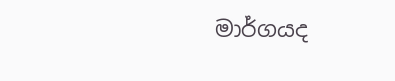මාර්ගයද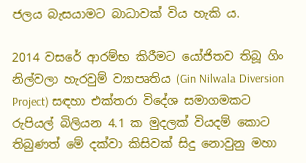ජලය බැසයාමට බාධාවක් විය හැකි ය.

2014 වසරේ ආරම්භ කිරීමට යෝජිතව තිබූ ගිං නිල්වලා හැරවුම් ව්‍යාපෘතිය (Gin Nilwala Diversion Project) සඳහා එක්තරා විදේශ සමාගමකට රුපියල් බිලියන 4.1 ක මුදලක් වියදම් කොට තිබුණත් මේ දක්වා කිසිවක් සිදු නොවුනු මහා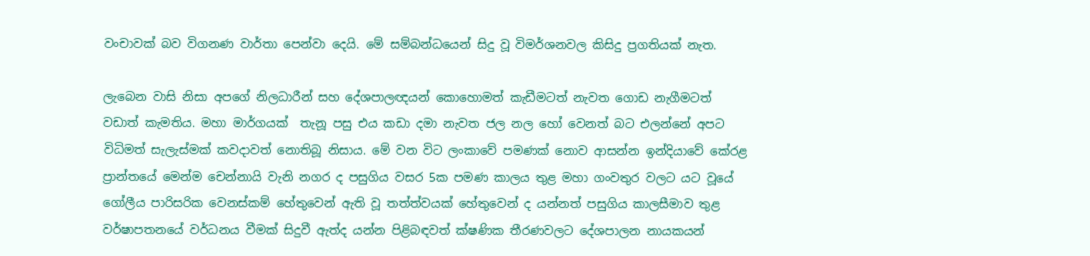වංචාවක් බව විගනණ වාර්තා පෙන්වා දෙයි. මේ සම්බන්ධයෙන් සිදු වූ විමර්ශනවල කිසිදු ප්‍රගතියක් නැත.

ලැබෙන වාසි නිසා අපගේ නිලධාරීන් සහ දේශපාලඥයන් කොහොමත් කැඩීමටත් නැවත ගොඩ නැගීමටත් වඩාත් කැමතිය. මහා මාර්ගයක්  තැනූ පසු එය කඩා දමා නැවත ජල නල හෝ වෙනත් බට එලන්නේ අපට විධිමත් සැලැස්මක් කවදාවත් නොතිබූ නිසාය. මේ වන විට ලංකාවේ පමණක් නොව ආසන්න ඉන්දියාවේ කේරළ ප්‍රාන්තයේ මෙන්ම චෙන්නායි වැනි නගර ද පසුගිය වසර 5ක පමණ කාලය තුළ මහා ගංවතුර වලට යට වූයේ ගෝලීය පාරිසරික වෙනස්කම් හේතුවෙන් ඇති වූ තත්ත්වයක් හේතුවෙන් ද යන්නත් පසුගිය කාලසීමාව තුළ වර්ෂාපතනයේ වර්ධනය වීමක් සිදුවී ඇත්ද යන්න පිළිබඳවත් ක්ෂණික තීරණවලට දේශපාලන නායකයන්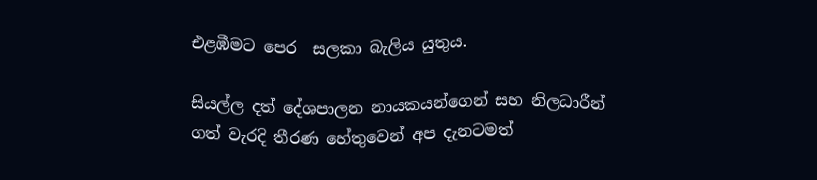එළඹීමට පෙර  සලකා බැලිය යුතුය.

සියල්ල දත් දේශපාලන නායකයන්ගෙන් සහ නිලධාරීන් ගත් වැරදි තීරණ හේතුවෙන් අප දැනටමත්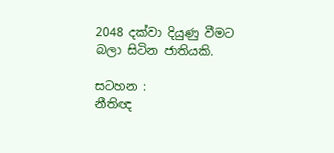2048 දක්වා දියුණු වීමට බලා සිටින ජාතියකි.

සටහන :
නීතිඥ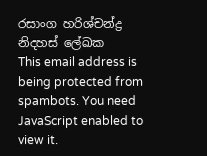රසාංග හරිශ්චන්ද්‍ර
නිදහස් ලේඛක
This email address is being protected from spambots. You need JavaScript enabled to view it.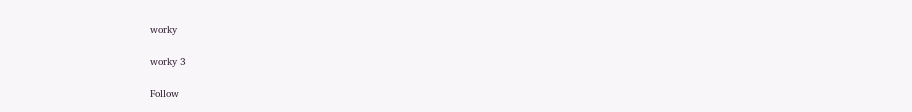worky

worky 3

Follow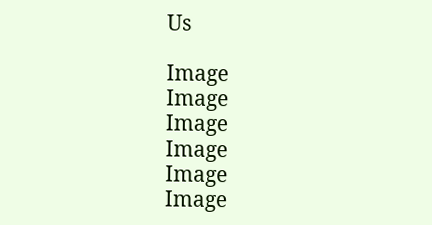Us

Image
Image
Image
Image
Image
Image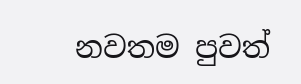නවතම පුවත්